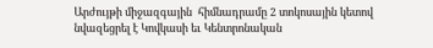Արժույթի միջազգային  հիմնադրամը 2 տոկոսային կետով նվազեցրել է Կովկասի եւ Կենտրոնական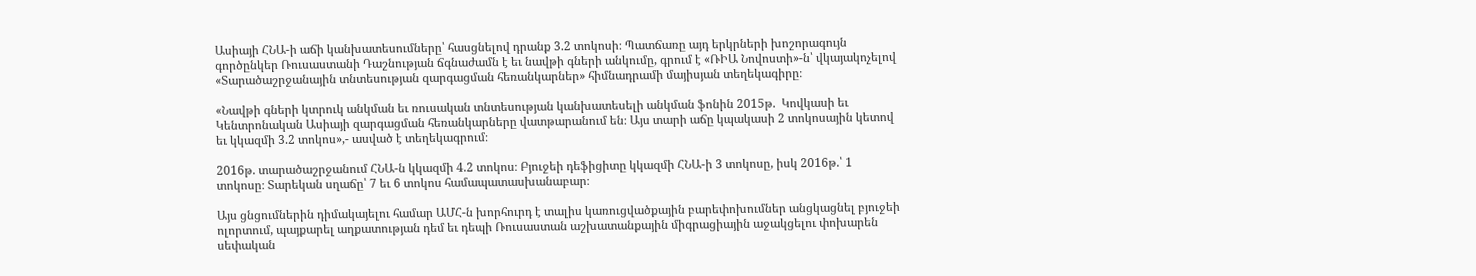Ասիայի ՀՆԱ-ի աճի կանխատեսումները՝ հասցնելով դրանք 3.2 տոկոսի։ Պատճառը այդ երկրների խոշորագույն գործընկեր Ռուսաստանի Դաշնության ճգնաժամն է եւ նավթի գների անկումը, գրում է «ՌԻԱ Նովոստի»-ն՝ վկայակոչելով «Տարածաշրջանային տնտեսության զարգացման հեռանկարներ» հիմնադրամի մայիսյան տեղեկագիրը։

«Նավթի գների կտրուկ անկման եւ ռուսական տնտեսության կանխատեսելի անկման ֆոնին 2015թ.  Կովկասի եւ Կենտրոնական Ասիայի զարգացման հեռանկարները վատթարանում են։ Այս տարի աճը կպակասի 2 տոկոսային կետով եւ կկազմի 3.2 տոկոս»,- ասված է տեղեկագրում։

2016թ. տարածաշրջանում ՀՆԱ-ն կկազմի 4.2 տոկոս։ Բյուջեի դեֆիցիտը կկազմի ՀՆԱ-ի 3 տոկոսը, իսկ 2016թ.՝ 1 տոկոսը։ Տարեկան սղաճը՝ 7 եւ 6 տոկոս համապատասխանաբար։

Այս ցնցումներին դիմակայելու համար ԱՄՀ-ն խորհուրդ է տալիս կառուցվածքային բարեփոխումներ անցկացնել բյուջեի ոլորտում, պայքարել աղքատության դեմ եւ դեպի Ռուսաստան աշխատանքային միգրացիային աջակցելու փոխարեն սեփական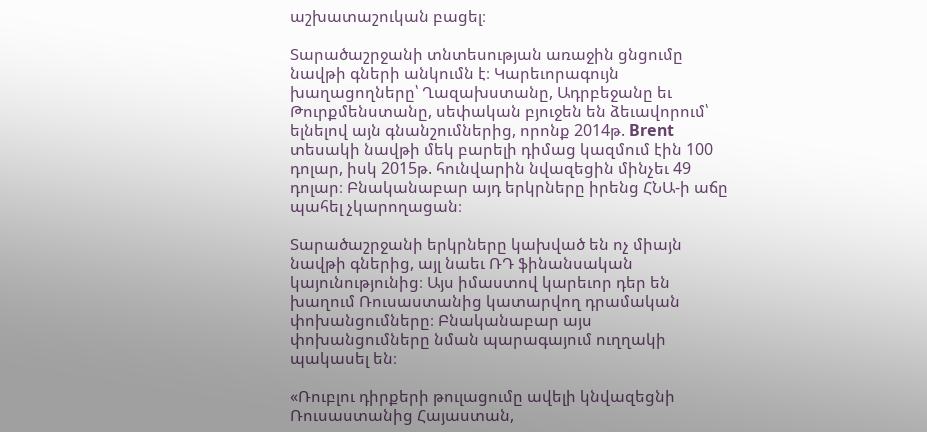աշխատաշուկան բացել։

Տարածաշրջանի տնտեսության առաջին ցնցումը նավթի գների անկումն է։ Կարեւորագույն խաղացողները՝ Ղազախստանը, Ադրբեջանը եւ Թուրքմենստանը, սեփական բյուջեն են ձեւավորում՝ ելնելով այն գնանշումներից, որոնք 2014թ. Brent տեսակի նավթի մեկ բարելի դիմաց կազմում էին 100 դոլար, իսկ 2015թ. հունվարին նվազեցին մինչեւ 49 դոլար։ Բնականաբար այդ երկրները իրենց ՀՆԱ-ի աճը պահել չկարողացան։

Տարածաշրջանի երկրները կախված են ոչ միայն նավթի գներից, այլ նաեւ ՌԴ ֆինանսական կայունությունից։ Այս իմաստով կարեւոր դեր են խաղում Ռուսաստանից կատարվող դրամական փոխանցումները։ Բնականաբար այս փոխանցումները նման պարագայում ուղղակի պակասել են։

«Ռուբլու դիրքերի թուլացումը ավելի կնվազեցնի Ռուսաստանից Հայաստան,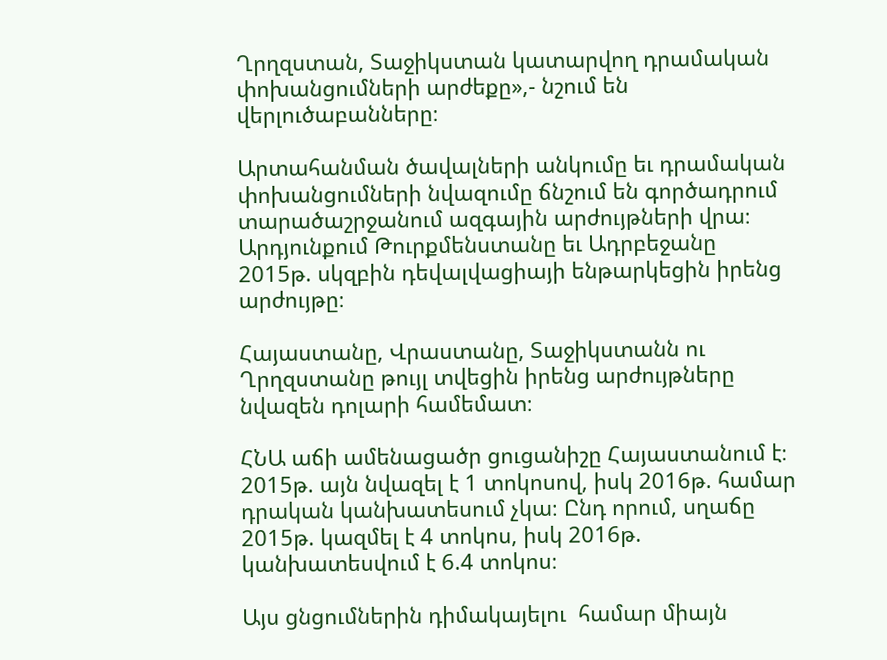Ղրղզստան, Տաջիկստան կատարվող դրամական փոխանցումների արժեքը»,- նշում են վերլուծաբանները։

Արտահանման ծավալների անկումը եւ դրամական փոխանցումների նվազումը ճնշում են գործադրում տարածաշրջանում ազգային արժույթների վրա։ Արդյունքում Թուրքմենստանը եւ Ադրբեջանը 2015թ. սկզբին դեվալվացիայի ենթարկեցին իրենց արժույթը։

Հայաստանը, Վրաստանը, Տաջիկստանն ու Ղրղզստանը թույլ տվեցին իրենց արժույթները նվազեն դոլարի համեմատ։

ՀՆԱ աճի ամենացածր ցուցանիշը Հայաստանում է։ 2015թ. այն նվազել է 1 տոկոսով, իսկ 2016թ. համար դրական կանխատեսում չկա։ Ընդ որում, սղաճը 2015թ. կազմել է 4 տոկոս, իսկ 2016թ. կանխատեսվում է 6.4 տոկոս։

Այս ցնցումներին դիմակայելու  համար միայն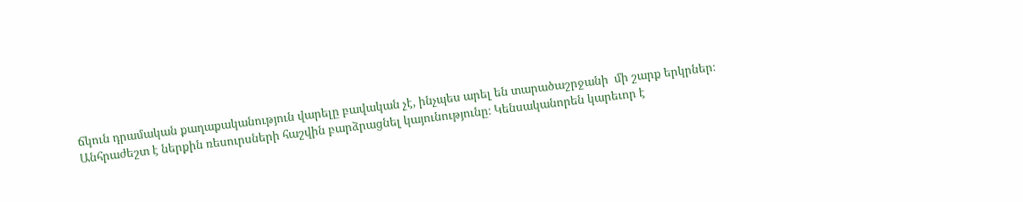ճկուն դրամական քաղաքականություն վարելը բավական չէ, ինչպես արել են տարածաշրջանի  մի շարք երկրներ։ Անհրաժեշտ է ներքին ռեսուրսների հաշվին բարձրացնել կայունությունը։ Կենսականորեն կարեւոր է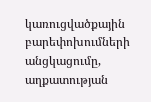կառուցվածքային բարեփոխումների անցկացումը, աղքատության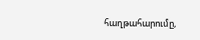հաղթահարումը,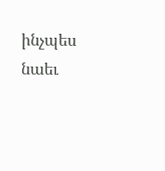ինչպես նաեւ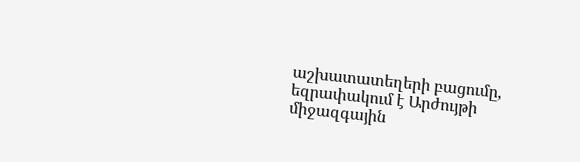աշխատատեղերի բացումը, եզրափակում է Արժույթի միջազգային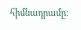հիմնադրամը։